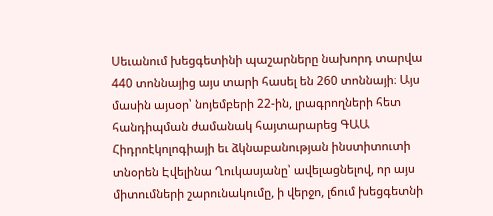Սեւանում խեցգետինի պաշարները նախորդ տարվա 440 տոննայից այս տարի հասել են 260 տոննայի։ Այս մասին այսօր՝ նոյեմբերի 22-ին, լրագրողների հետ հանդիպման ժամանակ հայտարարեց ԳԱԱ Հիդրոէկոլոգիայի եւ ձկնաբանության ինստիտուտի տնօրեն Էվելինա Ղուկասյանը՝ ավելացնելով, որ այս միտումների շարունակումը, ի վերջո, լճում խեցգետնի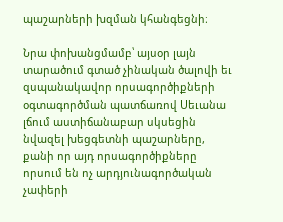պաշարների խզման կհանգեցնի։

Նրա փոխանցմամբ՝ այսօր լայն տարածում գտած չինական ծալովի եւ զսպանակավոր որսագործիքների օգտագործման պատճառով Սեւանա լճում աստիճանաբար սկսեցին նվազել խեցգետնի պաշարները, քանի որ այդ որսագործիքները որսում են ոչ արդյունագործական չափերի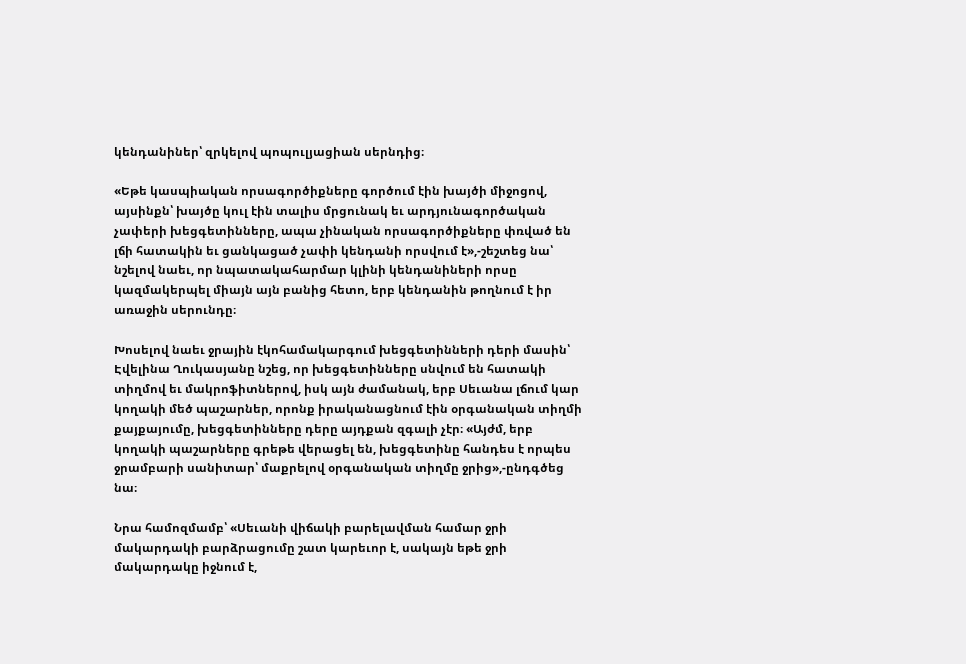կենդանիներ՝ զրկելով պոպուլյացիան սերնդից։

«Եթե կասպիական որսագործիքները գործում էին խայծի միջոցով, այսինքն՝ խայծը կուլ էին տալիս մրցունակ եւ արդյունագործական չափերի խեցգետինները, ապա չինական որսագործիքները փռված են լճի հատակին եւ ցանկացած չափի կենդանի որսվում է»,-շեշտեց նա՝ նշելով նաեւ, որ նպատակահարմար կլինի կենդանիների որսը կազմակերպել միայն այն բանից հետո, երբ կենդանին թողնում է իր առաջին սերունդը։

Խոսելով նաեւ ջրային էկոհամակարգում խեցգետինների դերի մասին՝ Էվելինա Ղուկասյանը նշեց, որ խեցգետինները սնվում են հատակի տիղմով եւ մակրոֆիտներով, իսկ այն ժամանակ, երբ Սեւանա լճում կար կողակի մեծ պաշարներ, որոնք իրականացնում էին օրգանական տիղմի քայքայումը, խեցգետինները դերը այդքան զգալի չէր։ «Այժմ, երբ կողակի պաշարները գրեթե վերացել են, խեցգետինը հանդես է որպես ջրամբարի սանիտար՝ մաքրելով օրգանական տիղմը ջրից»,-ընդգծեց նա։

Նրա համոզմամբ՝ «Սեւանի վիճակի բարելավման համար ջրի մակարդակի բարձրացումը շատ կարեւոր է, սակայն եթե ջրի մակարդակը իջնում է,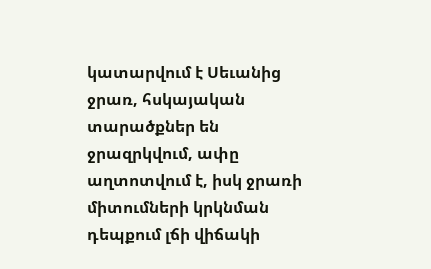կատարվում է Սեւանից ջրառ, հսկայական տարածքներ են ջրազրկվում, ափը աղտոտվում է, իսկ ջրառի միտումների կրկնման դեպքում լճի վիճակի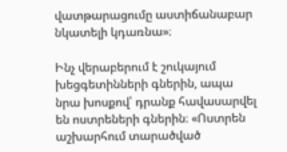վատթարացումը աստիճանաբար նկատելի կդառնա»։

Ինչ վերաբերում է շուկայում խեցգետինների գներին, ապա նրա խոսքով՝ դրանք հավասարվել են ոստրեների գներին։ «Ոստրեն աշխարհում տարածված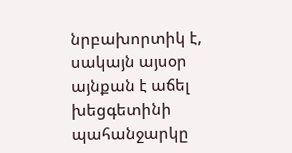նրբախորտիկ է, սակայն այսօր այնքան է աճել խեցգետինի պահանջարկը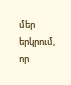մեր երկրում, որ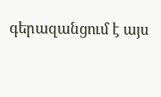գերազանցում է այս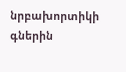նրբախորտիկի գներին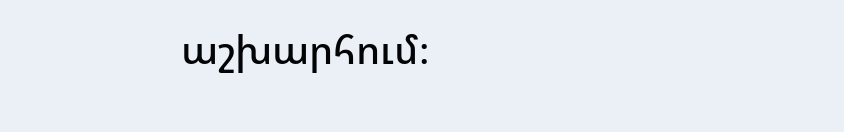աշխարհում։